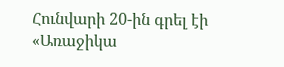Հունվարի 20-ին գրել էի «Առաջիկա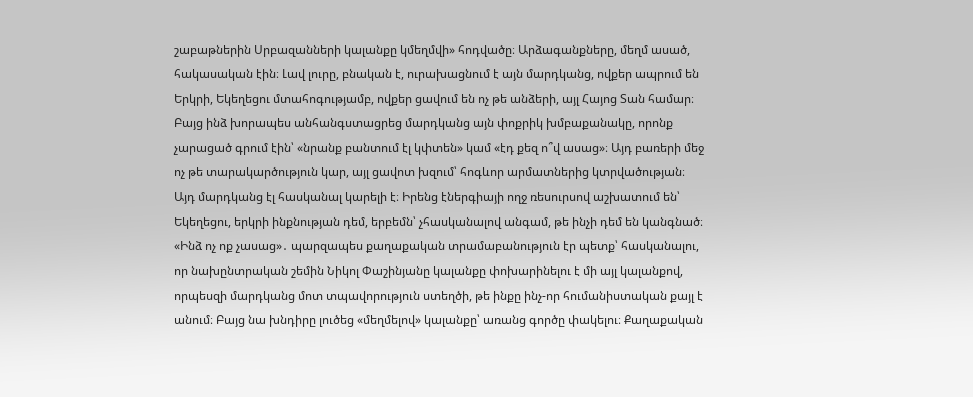շաբաթներին Սրբազանների կալանքը կմեղմվի» հոդվածը։ Արձագանքները, մեղմ ասած, հակասական էին։ Լավ լուրը, բնական է, ուրախացնում է այն մարդկանց, ովքեր ապրում են Երկրի, Եկեղեցու մտահոգությամբ, ովքեր ցավում են ոչ թե անձերի, այլ Հայոց Տան համար։ Բայց ինձ խորապես անհանգստացրեց մարդկանց այն փոքրիկ խմբաքանակը, որոնք չարացած գրում էին՝ «նրանք բանտում էլ կփտեն» կամ «էդ քեզ ո՞վ ասաց»։ Այդ բառերի մեջ ոչ թե տարակարծություն կար, այլ ցավոտ խզում՝ հոգևոր արմատներից կտրվածության։
Այդ մարդկանց էլ հասկանալ կարելի է։ Իրենց էներգիայի ողջ ռեսուրսով աշխատում են՝ Եկեղեցու, երկրի ինքնության դեմ, երբեմն՝ չհասկանալով անգամ, թե ինչի դեմ են կանգնած։ «Ինձ ոչ ոք չասաց»․ պարզապես քաղաքական տրամաբանություն էր պետք՝ հասկանալու, որ նախընտրական շեմին Նիկոլ Փաշինյանը կալանքը փոխարինելու է մի այլ կալանքով, որպեսզի մարդկանց մոտ տպավորություն ստեղծի, թե ինքը ինչ-որ հումանիստական քայլ է անում։ Բայց նա խնդիրը լուծեց «մեղմելով» կալանքը՝ առանց գործը փակելու։ Քաղաքական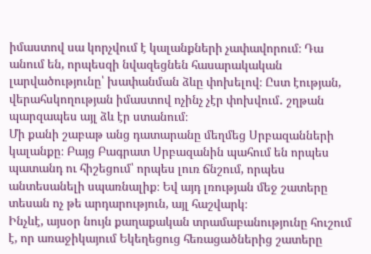իմաստով սա կորչվում է կալանքների չափավորում։ Դա անում են, որպեսզի նվազեցնեն հասարակական լարվածությունը՝ խափանման ձևը փոխելով։ Ըստ էության, վերահսկողության իմաստով ոչինչ չէր փոխվում․ շղթան պարզապես այլ ձև էր ստանում։
Մի քանի շաբաթ անց դատարանը մեղմեց Սրբազանների կալանքը։ Բայց Բագրատ Սրբազանին պահում են որպես պատանդ ու հիշեցում՝ որպես լուռ ճնշում, որպես անտեսանելի սպառնալիք։ Եվ այդ լռության մեջ շատերը տեսան ոչ թե արդարություն, այլ հաշվարկ։
Ինչևէ, այսօր նույն քաղաքական տրամաբանությունը հուշում է, որ առաջիկայում Եկեղեցուց հեռացածներից շատերը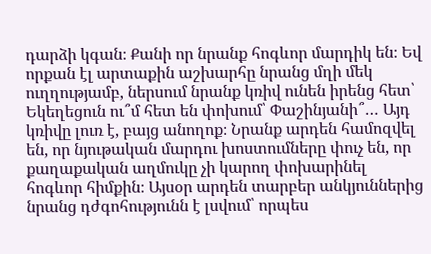դարձի կգան։ Քանի որ նրանք հոգևոր մարդիկ են։ Եվ որքան էլ արտաքին աշխարհը նրանց մղի մեկ ուղղությամբ, ներսում նրանք կռիվ ունեն իրենց հետ՝ Եկեղեցուն ու՞մ հետ են փոխում՝ Փաշինյանի՞… Այդ կռիվը լուռ է, բայց անողոք։ Նրանք արդեն համոզվել են, որ նյութական մարդու խոստումները փուչ են, որ քաղաքական աղմուկը չի կարող փոխարինել հոգևոր հիմքին։ Այսօր արդեն տարբեր անկյուններից նրանց դժգոհությունն է լսվում՝ որպես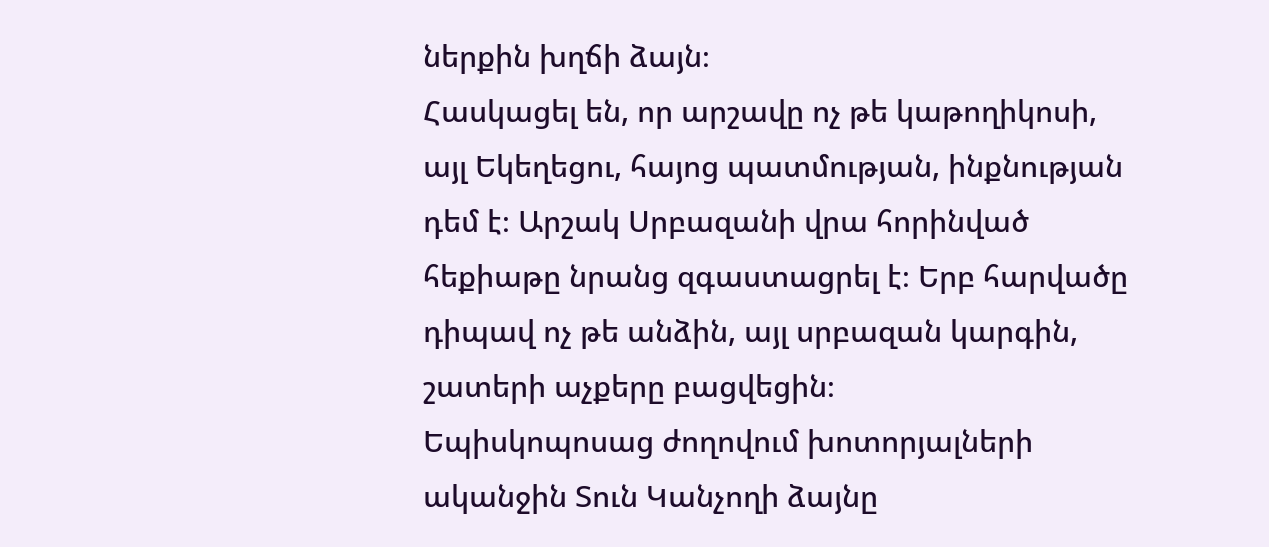ներքին խղճի ձայն։
Հասկացել են, որ արշավը ոչ թե կաթողիկոսի, այլ Եկեղեցու, հայոց պատմության, ինքնության դեմ է։ Արշակ Սրբազանի վրա հորինված հեքիաթը նրանց զգաստացրել է։ Երբ հարվածը դիպավ ոչ թե անձին, այլ սրբազան կարգին, շատերի աչքերը բացվեցին։
Եպիսկոպոսաց ժողովում խոտորյալների ականջին Տուն Կանչողի ձայնը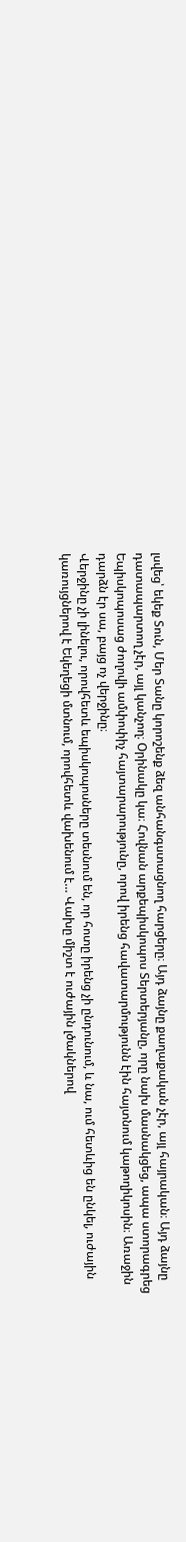լսվեց՝ եկեք Տուն, Մեր Տանը կորոշենք ձեզ անհանգստացնող հարցերը։ Այդ ձայնը քաղաքական չէր, այլ հայրական։ Այդ ձայնը դատապարտող չէր, այլ կանչող։ Օրինակը կա։ Հովնան արքեպիսկոպոս Տերտերյանը, որը նախ մասնակցեց, ապա ստորագրեց Եպիսկոպոսաց ժողովի ամփոփիչ հայտարարությունը, որով իրենց հավատարմությունն էին հայտնում կաթողիկոսին։ Առաջին դարձն էր սա, բայց ոչ վերջինը։
Վերջինը չի լինելու, որովհետև եպիսկոպոսները տեսնում են, որ հոտը իրենց չի ընդունում, և նա, ում հետևից են ընկել, ուժային կառույցներով է Եկեղեցի մտնում, որովհետև վախենում է… Վախը միշտ է ուժային լծակներով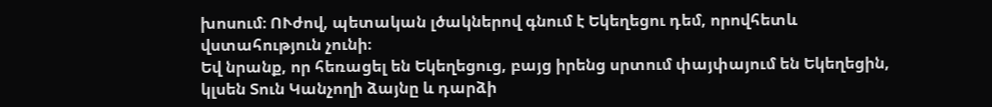խոսում։ ՈՒժով, պետական լծակներով գնում է Եկեղեցու դեմ, որովհետև վստահություն չունի։
Եվ նրանք, որ հեռացել են Եկեղեցուց, բայց իրենց սրտում փայփայում են Եկեղեցին, կլսեն Տուն Կանչողի ձայնը և դարձի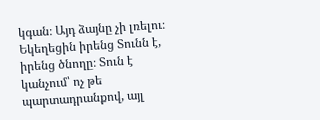կգան։ Այդ ձայնը չի լռելու։ Եկեղեցին իրենց Տունն է, իրենց ծնողը։ Տուն է կանչում՝ ոչ թե պարտադրանքով, այլ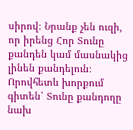սիրով։ Նրանք չեն ուզի, որ իրենց Հոր Տունը քանդեն կամ մասնակից լինեն քանդելուն։ Որովհետև խորքում գիտեն՝ Տունը քանդողը նախ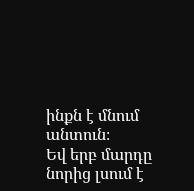ինքն է մնում անտուն։
Եվ երբ մարդը նորից լսում է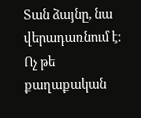Տան ձայնը, նա վերադառնում է։ Ոչ թե քաղաքական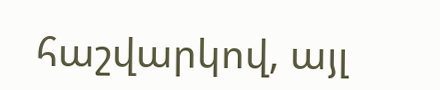հաշվարկով, այլ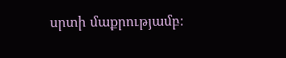սրտի մաքրությամբ։